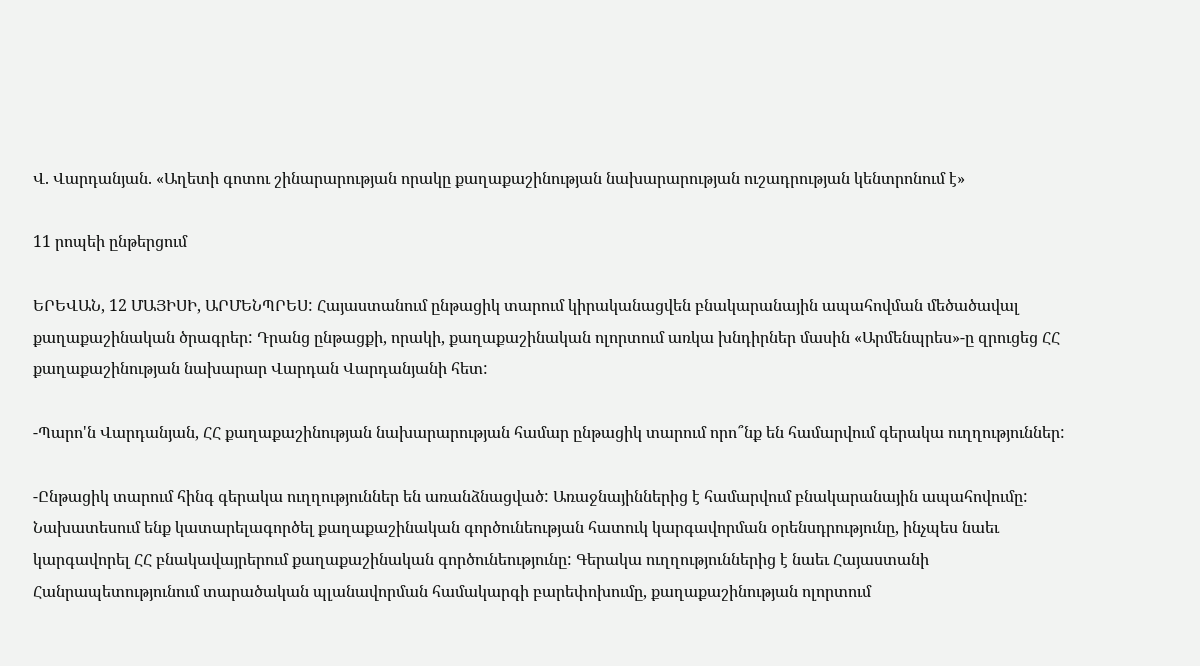Վ. Վարդանյան. «Աղետի գոտու շինարարության որակը քաղաքաշինության նախարարության ուշադրության կենտրոնում է»

11 րոպեի ընթերցում

ԵՐԵՎԱՆ, 12 ՄԱՅԻՍԻ, ԱՐՄԵՆՊՐԵՍ: Հայաստանում ընթացիկ տարում կիրականացվեն բնակարանային ապահովման մեծածավալ քաղաքաշինական ծրագրեր: Դրանց ընթացքի, որակի, քաղաքաշինական ոլորտում առկա խնդիրներ մասին «Արմենպրես»-ը զրուցեց ՀՀ քաղաքաշինության նախարար Վարդան Վարդանյանի հետ:

-Պարո'ն Վարդանյան, ՀՀ քաղաքաշինության նախարարության համար ընթացիկ տարում որո՞նք են համարվում գերակա ուղղություններ:

-Ընթացիկ տարում հինգ գերակա ուղղություններ են առանձնացված: Առաջնայիններից է համարվում բնակարանային ապահովումը: Նախատեսում ենք կատարելագործել քաղաքաշինական գործունեության հատուկ կարգավորման օրենսդրությունը, ինչպես նաեւ կարգավորել ՀՀ բնակավայրերում քաղաքաշինական գործունեությունը: Գերակա ուղղություններից է նաեւ Հայաստանի Հանրապետությունում տարածական պլանավորման համակարգի բարեփոխումը, քաղաքաշինության ոլորտում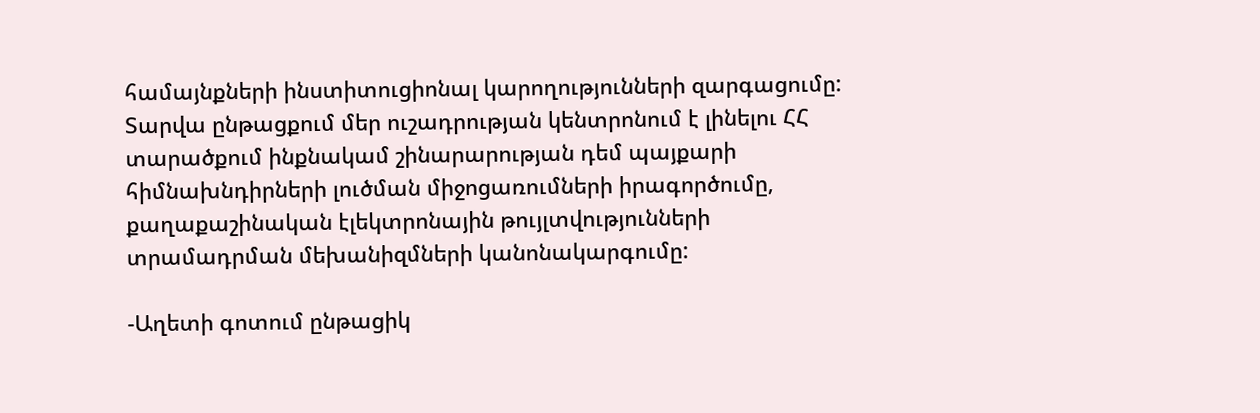համայնքների ինստիտուցիոնալ կարողությունների զարգացումը: Տարվա ընթացքում մեր ուշադրության կենտրոնում է լինելու ՀՀ տարածքում ինքնակամ շինարարության դեմ պայքարի հիմնախնդիրների լուծման միջոցառումների իրագործումը, քաղաքաշինական էլեկտրոնային թույլտվությունների տրամադրման մեխանիզմների կանոնակարգումը:

-Աղետի գոտում ընթացիկ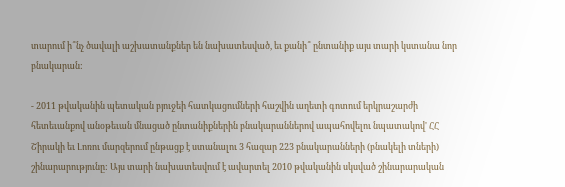տարում ի՞նչ ծավալի աշխատանքներ են նախատեսված, եւ քանի՞ ընտանիք այս տարի կստանա նոր բնակարան:

- 2011 թվականին պետական բյուջեի հատկացումների հաշվին աղետի գոտում երկրաշարժի հետեւանքով անօթեւան մնացած ընտանիքներին բնակարաններով ապահովելու նպատակով' ՀՀ Շիրակի եւ Լոռու մարզերում ընթացք է ստանալու 3 հազար 223 բնակարանների (բնակելի տների) շինարարությունը: Այս տարի նախատեսվում է ավարտել 2010 թվականին սկսված շինարարական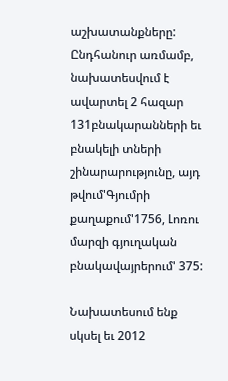աշխատանքները: Ընդհանուր առմամբ, նախատեսվում է ավարտել 2 հազար 131բնակարանների եւ բնակելի տների շինարարությունը, այդ թվում'Գյումրի քաղաքում'1756, Լոռու մարզի գյուղական բնակավայրերում' 375:

Նախատեսում ենք սկսել եւ 2012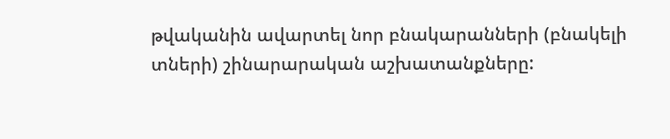թվականին ավարտել նոր բնակարանների (բնակելի տների) շինարարական աշխատանքները: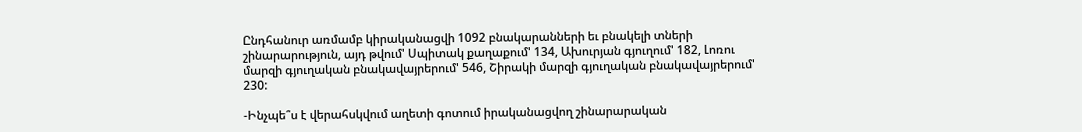Ընդհանուր առմամբ կիրականացվի 1092 բնակարանների եւ բնակելի տների շինարարություն, այդ թվում' Սպիտակ քաղաքում' 134, Ախուրյան գյուղում' 182, Լոռու մարզի գյուղական բնակավայրերում' 546, Շիրակի մարզի գյուղական բնակավայրերում' 230:

-Ինչպե՞ս է վերահսկվում աղետի գոտում իրականացվող շինարարական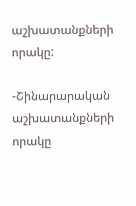աշխատանքների որակը:

-Շինարարական աշխատանքների որակը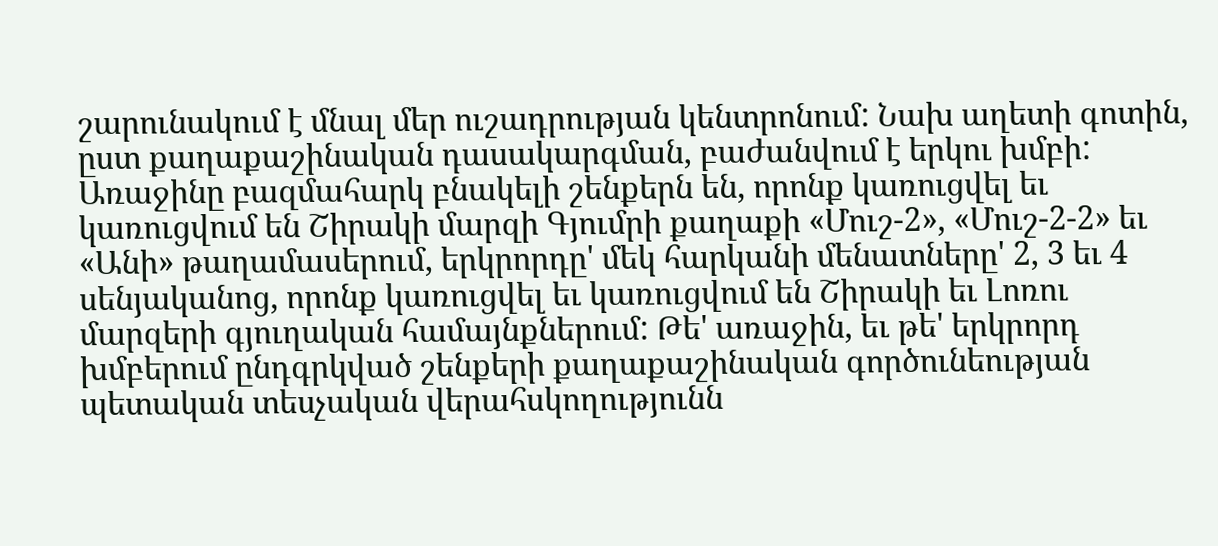շարունակում է մնալ մեր ուշադրության կենտրոնում: Նախ աղետի գոտին, ըստ քաղաքաշինական դասակարգման, բաժանվում է երկու խմբի: Առաջինը բազմահարկ բնակելի շենքերն են, որոնք կառուցվել եւ կառուցվում են Շիրակի մարզի Գյումրի քաղաքի «Մուշ-2», «Մուշ-2-2» եւ «Անի» թաղամասերում, երկրորդը' մեկ հարկանի մենատները' 2, 3 եւ 4 սենյականոց, որոնք կառուցվել եւ կառուցվում են Շիրակի եւ Լոռու մարզերի գյուղական համայնքներում: Թե' առաջին, եւ թե' երկրորդ խմբերում ընդգրկված շենքերի քաղաքաշինական գործունեության պետական տեսչական վերահսկողությունն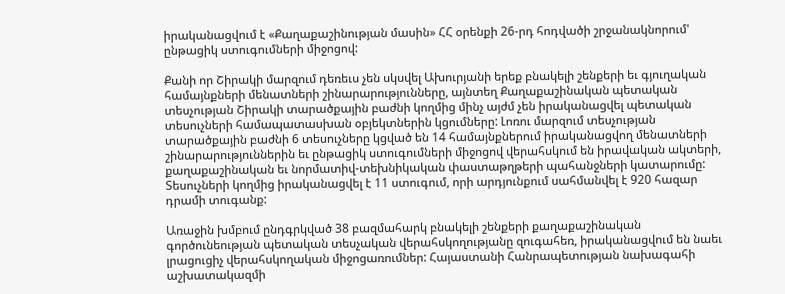իրականացվում է «Քաղաքաշինության մասին» ՀՀ օրենքի 26-րդ հոդվածի շրջանակնորում' ընթացիկ ստուգումների միջոցով:

Քանի որ Շիրակի մարզում դեռեւս չեն սկսվել Ախուրյանի երեք բնակելի շենքերի եւ գյուղական համայնքների մենատների շինարարությունները, այնտեղ Քաղաքաշինական պետական տեսչության Շիրակի տարածքային բաժնի կողմից մինչ այժմ չեն իրականացվել պետական տեսուչների համապատասխան օբյեկտներին կցումները: Լոռու մարզում տեսչության տարածքային բաժնի 6 տեսուչները կցված են 14 համայնքներում իրականացվող մենատների շինարարություններին եւ ընթացիկ ստուգումների միջոցով վերահսկում են իրավական ակտերի, քաղաքաշինական եւ նորմատիվ-տեխնիկական փաստաթղթերի պահանջների կատարումը: Տեսուչների կողմից իրականացվել է 11 ստուգում, որի արդյունքում սահմանվել է 920 հազար դրամի տուգանք:

Առաջին խմբում ընդգրկված 38 բազմահարկ բնակելի շենքերի քաղաքաշինական գործունեության պետական տեսչական վերահսկողությանը զուգահեռ, իրականացվում են նաեւ լրացուցիչ վերահսկողական միջոցառումներ: Հայաստանի Հանրապետության նախագահի աշխատակազմի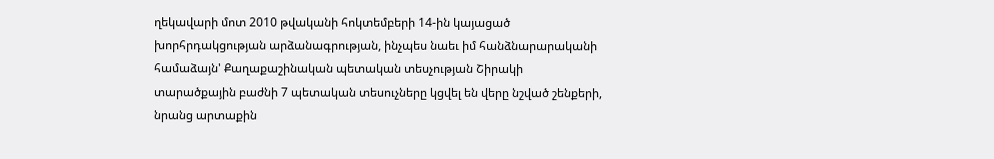ղեկավարի մոտ 2010 թվականի հոկտեմբերի 14-ին կայացած խորհրդակցության արձանագրության, ինչպես նաեւ իմ հանձնարարականի համաձայն' Քաղաքաշինական պետական տեսչության Շիրակի տարածքային բաժնի 7 պետական տեսուչները կցվել են վերը նշված շենքերի, նրանց արտաքին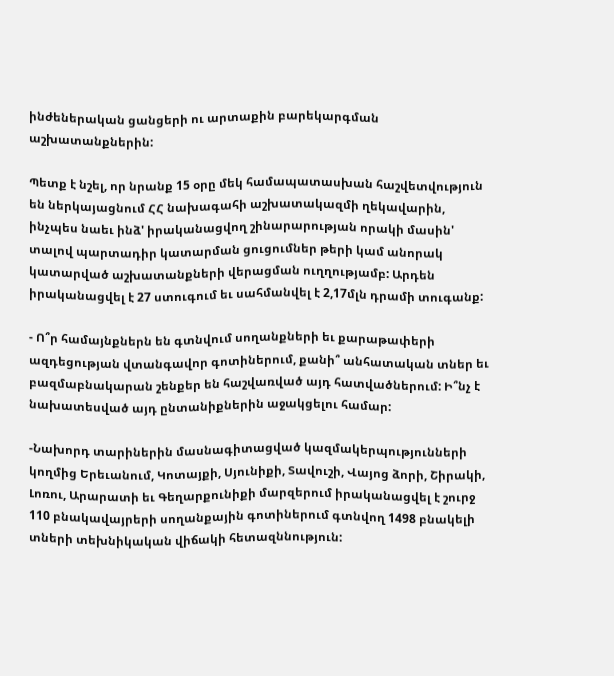ինժեներական ցանցերի ու արտաքին բարեկարգման աշխատանքներին:

Պետք է նշել, որ նրանք 15 օրը մեկ համապատասխան հաշվետվություն են ներկայացնում ՀՀ նախագահի աշխատակազմի ղեկավարին, ինչպես նաեւ ինձ' իրականացվող շինարարության որակի մասին' տալով պարտադիր կատարման ցուցումներ թերի կամ անորակ կատարված աշխատանքների վերացման ուղղությամբ: Արդեն իրականացվել է 27 ստուգում եւ սահմանվել է 2,17մլն դրամի տուգանք:

- Ո՞ր համայնքներն են գտնվում սողանքների եւ քարաթափերի ազդեցության վտանգավոր գոտիներում, քանի՞ անհատական տներ եւ բազմաբնակարան շենքեր են հաշվառված այդ հատվածներում: Ի՞նչ է նախատեսված այդ ընտանիքներին աջակցելու համար:

-Նախորդ տարիներին մասնագիտացված կազմակերպությունների կողմից Երեւանում, Կոտայքի, Սյունիքի, Տավուշի, Վայոց ձորի, Շիրակի, Լոռու, Արարատի եւ Գեղարքունիքի մարզերում իրականացվել է շուրջ 110 բնակավայրերի սողանքային գոտիներում գտնվող 1498 բնակելի տների տեխնիկական վիճակի հետազննություն: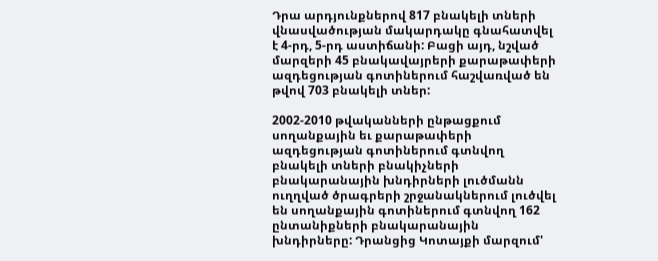Դրա արդյունքներով 817 բնակելի տների վնասվածության մակարդակը գնահատվել է 4-րդ, 5-րդ աստիճանի: Բացի այդ, նշված մարզերի 45 բնակավայրերի քարաթափերի ազդեցության գոտիներում հաշվառված են թվով 703 բնակելի տներ:

2002-2010 թվականների ընթացքում սողանքային եւ քարաթափերի ազդեցության գոտիներում գտնվող բնակելի տների բնակիչների բնակարանային խնդիրների լուծմանն ուղղված ծրագրերի շրջանակներում լուծվել են սողանքային գոտիներում գտնվող 162 ընտանիքների բնակարանային խնդիրները: Դրանցից Կոտայքի մարզում'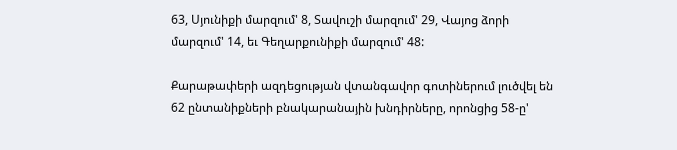63, Սյունիքի մարզում' 8, Տավուշի մարզում' 29, Վայոց ձորի մարզում' 14, եւ Գեղարքունիքի մարզում' 48:

Քարաթափերի ազդեցության վտանգավոր գոտիներում լուծվել են 62 ընտանիքների բնակարանային խնդիրները, որոնցից 58-ը'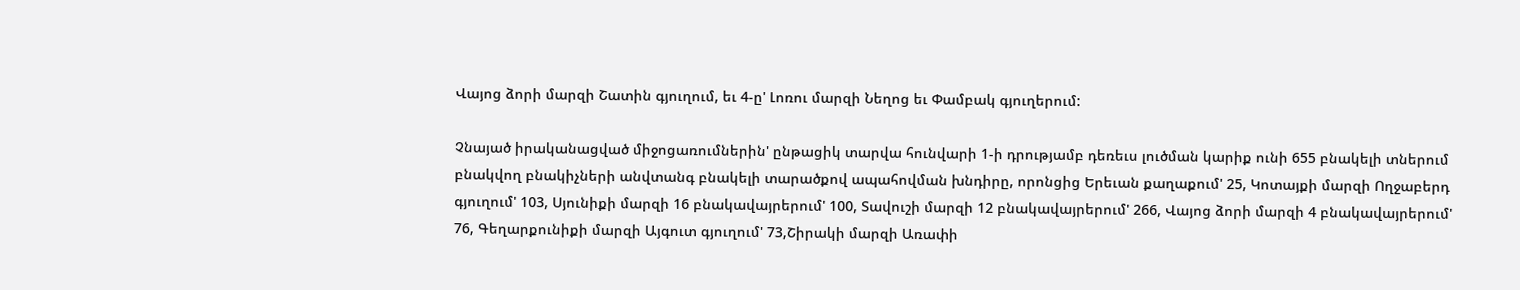Վայոց ձորի մարզի Շատին գյուղում, եւ 4-ը' Լոռու մարզի Նեղոց եւ Փամբակ գյուղերում:

Չնայած իրականացված միջոցառումներին' ընթացիկ տարվա հունվարի 1-ի դրությամբ դեռեւս լուծման կարիք ունի 655 բնակելի տներում բնակվող բնակիչների անվտանգ բնակելի տարածքով ապահովման խնդիրը, որոնցից Երեւան քաղաքում' 25, Կոտայքի մարզի Ողջաբերդ գյուղում' 103, Սյունիքի մարզի 16 բնակավայրերում' 100, Տավուշի մարզի 12 բնակավայրերում' 266, Վայոց ձորի մարզի 4 բնակավայրերում' 76, Գեղարքունիքի մարզի Այգուտ գյուղում' 73,Շիրակի մարզի Առափի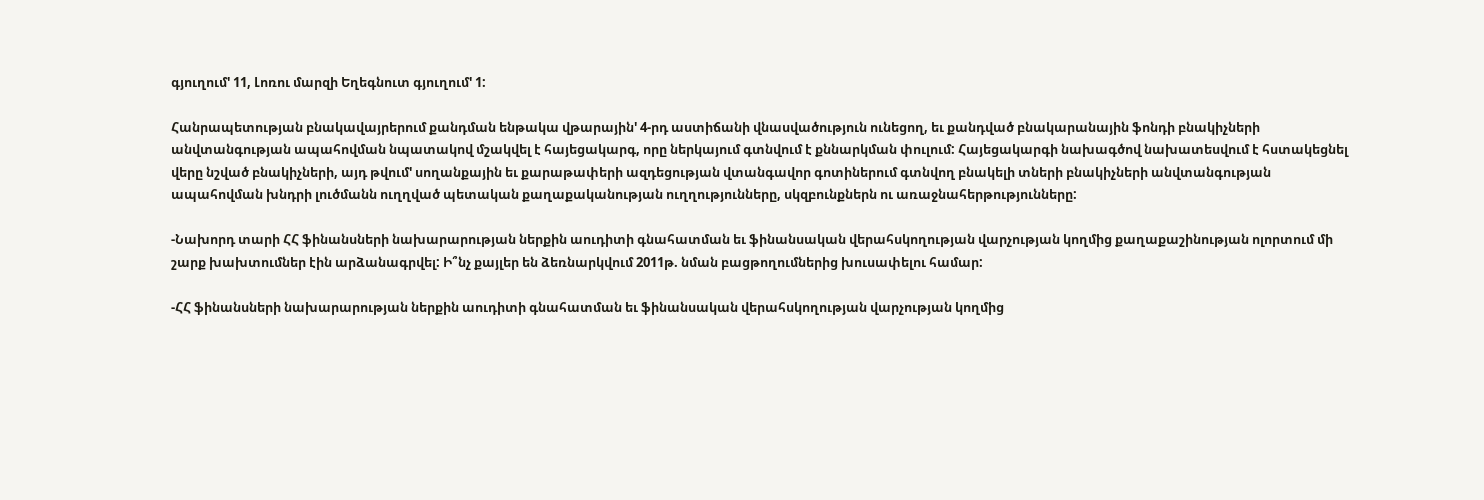գյուղում' 11, Լոռու մարզի Եղեգնուտ գյուղում' 1:

Հանրապետության բնակավայրերում քանդման ենթակա վթարային' 4-րդ աստիճանի վնասվածություն ունեցող, եւ քանդված բնակարանային ֆոնդի բնակիչների անվտանգության ապահովման նպատակով մշակվել է հայեցակարգ, որը ներկայում գտնվում է քննարկման փուլում: Հայեցակարգի նախագծով նախատեսվում է հստակեցնել վերը նշված բնակիչների, այդ թվում' սողանքային եւ քարաթափերի ազդեցության վտանգավոր գոտիներում գտնվող բնակելի տների բնակիչների անվտանգության ապահովման խնդրի լուծմանն ուղղված պետական քաղաքականության ուղղությունները, սկզբունքներն ու առաջնահերթությունները:

-Նախորդ տարի ՀՀ ֆինանսների նախարարության ներքին աուդիտի գնահատման եւ ֆինանսական վերահսկողության վարչության կողմից քաղաքաշինության ոլորտում մի շարք խախտումներ էին արձանագրվել: Ի՞նչ քայլեր են ձեռնարկվում 2011թ. նման բացթողումներից խուսափելու համար:

-ՀՀ ֆինանսների նախարարության ներքին աուդիտի գնահատման եւ ֆինանսական վերահսկողության վարչության կողմից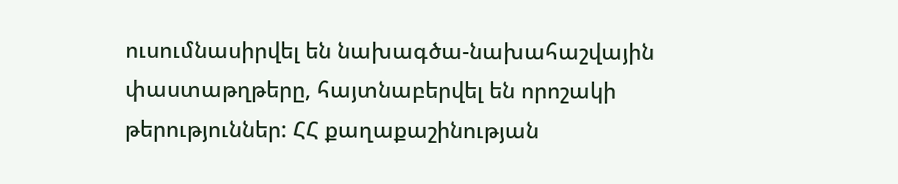ուսումնասիրվել են նախագծա-նախահաշվային փաստաթղթերը, հայտնաբերվել են որոշակի թերություններ: ՀՀ քաղաքաշինության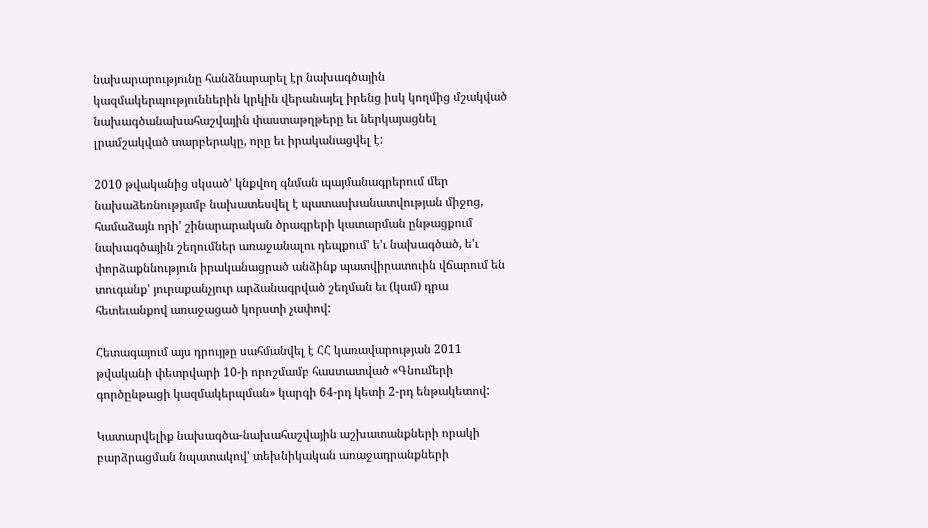նախարարությունը հանձնարարել էր նախագծային կազմակերպություններին կրկին վերանայել իրենց իսկ կողմից մշակված նախագծանախահաշվային փաստաթղթերը եւ ներկայացնել լրամշակված տարբերակը, որը եւ իրականացվել է:

2010 թվականից սկսած' կնքվող գնման պայմանագրերում մեր նախաձեռնությամբ նախատեսվել է պատասխանատվության միջոց, համաձայն որի' շինարարական ծրագրերի կատարման ընթացքում նախագծային շեղումներ առաջանալու դեպքում' ե'ւ նախագծած, ե'ւ փորձաքննություն իրականացրած անձինք պատվիրատուին վճարում են տուգանք' յուրաքանչյուր արձանագրված շեղման եւ (կամ) դրա հետեւանքով առաջացած կորստի չափով:

Հետագայում այս դրույթը սահմանվել է ՀՀ կառավարության 2011 թվականի փետրվարի 10-ի որոշմամբ հաստատված «Գնումերի գործընթացի կազմակերպման» կարգի 64-րդ կետի 2-րդ ենթակետով:

Կատարվելիք նախագծա-նախահաշվային աշխատանքների որակի բարձրացման նպատակով' տեխնիկական առաջադրանքների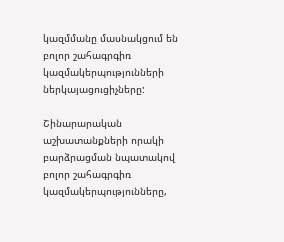կազմմանը մասնակցում են բոլոր շահագրգիռ կազմակերպությունների ներկայացուցիչները:

Շինարարական աշխատանքների որակի բարձրացման նպատակով բոլոր շահագրգիռ կազմակերպությունները,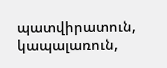պատվիրատուն, կապալառուն,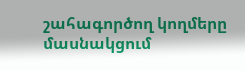շահագործող կողմերը մասնակցում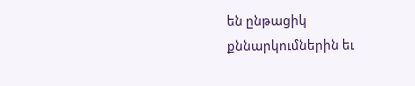են ընթացիկ քննարկումներին եւ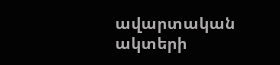ավարտական ակտերի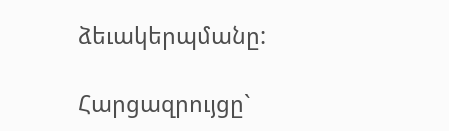ձեւակերպմանը:

Հարցազրույցը`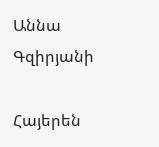Աննա Գզիրյանի

Հայերեն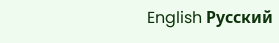English Русский